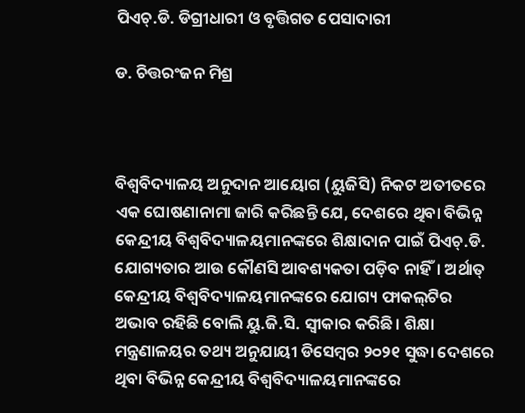ପିଏଚ୍‌.ଡି. ଡିଗ୍ରୀଧାରୀ ଓ ବୃତ୍ତିଗତ ପେସାଦାରୀ

ଡ. ଚିତ୍ତରଂଜନ ମିଶ୍ର



ବିଶ୍ୱବିଦ୍ୟାଳୟ ଅନୁଦାନ ଆୟୋଗ (ୟୁଜିସି) ନିକଟ ଅତୀତରେ ଏକ ଘୋଷଣାନାମା ଜାରି କରିଛନ୍ତି ଯେ, ଦେଶରେ ଥିବା ବିଭିନ୍ନ କେନ୍ଦ୍ରୀୟ ବିଶ୍ୱବିଦ୍ୟାଳୟମାନଙ୍କରେ ଶିକ୍ଷାଦାନ ପାଇଁ ପିଏଚ୍‌.ଡି. ଯୋଗ୍ୟତାର ଆଉ କୌଣସି ଆବଶ୍ୟକତା ପଡ଼ିବ ନାହିଁ। ଅର୍ଥାତ୍‌ କେନ୍ଦ୍ରୀୟ ବିଶ୍ୱବିଦ୍ୟାଳୟମାନଙ୍କରେ ଯୋଗ୍ୟ ଫାକଲ୍‌ଟିର ଅଭାବ ରହିଛି ବୋଲି ୟୁ.ଜି.ସି. ସ୍ବୀକାର କରିଛି। ଶିକ୍ଷା ମନ୍ତ୍ରଣାଳୟର ତଥ୍ୟ ଅନୁଯାୟୀ ଡିସେମ୍ବର ୨୦୨୧ ସୁଦ୍ଧା ଦେଶରେ ଥିବା ବିଭିନ୍ନ କେନ୍ଦ୍ରୀୟ ବିଶ୍ୱବିଦ୍ୟାଳୟମାନଙ୍କରେ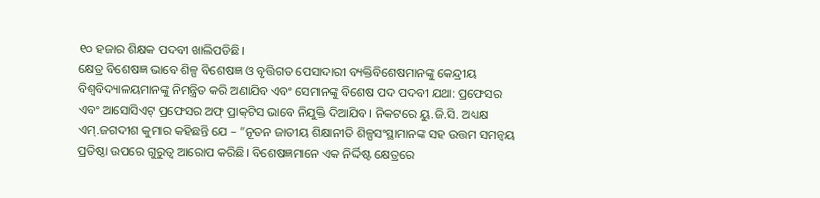୧୦ ହଜାର ଶିକ୍ଷକ ପଦବୀ ଖାଲିପଡିଛି।
କ୍ଷେତ୍ର ବିଶେଷଜ୍ଞ ଭାବେ ଶିଳ୍ପ ବିଶେଷଜ୍ଞ ଓ ବୃତ୍ତିଗତ ପେସାଦାରୀ ବ୍ୟକ୍ତିବିଶେଷମାନଙ୍କୁ କେନ୍ଦ୍ରୀୟ ବିଶ୍ୱବିଦ୍ୟାଳୟମାନଙ୍କୁ ନିମନ୍ତ୍ରିତ କରି ଅଣାଯିବ ଏବଂ ସେମାନଙ୍କୁ ବିଶେଷ ପଦ ପଦବୀ ଯଥା: ପ୍ରଫେସର ଏବଂ ଆସୋସିଏଟ୍‌ ପ୍ରଫେସର ଅଫ୍‌ ପ୍ରାକ୍‌ଟିସ ଭାବେ ନିଯୁକ୍ତି ଦିଆଯିବ। ନିକଟରେ ୟୁ.ଜି.ସି. ଅଧ୍ୟକ୍ଷ ଏମ୍‌.ଜଗଦୀଶ କୁମାର କହିଛନ୍ତି ଯେ – ”ନୂତନ ଜାତୀୟ ଶିକ୍ଷାନୀତି ଶିଳ୍ପସଂସ୍ଥାମାନଙ୍କ ସହ ଉତ୍ତମ ସମନ୍ବୟ ପ୍ରତିଷ୍ଠା ଉପରେ ଗୁରୁତ୍ୱ ଆରୋପ କରିଛି। ବିଶେଷଜ୍ଞମାନେ ଏକ ନିର୍ଦ୍ଦିଷ୍ଟ କ୍ଷେତ୍ରରେ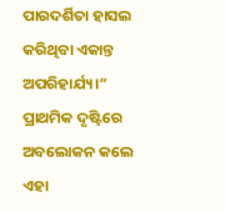ପାରଦର୍ଶିତା ହାସଲ କରିଥିବା ଏକାନ୍ତ ଅପରିହାର୍ଯ୍ୟ।“ ପ୍ରାଥମିକ ଦୃଷ୍ଟିରେ ଅବଲୋକନ କଲେ ଏହା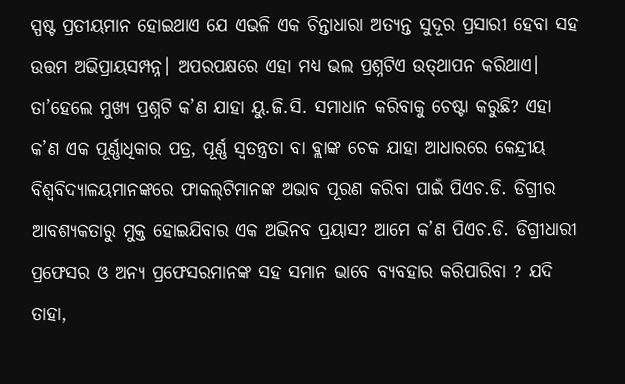ସ୍ପଷ୍ଟ ପ୍ରତୀୟମାନ ହୋଇଥାଏ ଯେ ଏଭଳି ଏକ ଚିନ୍ତାଧାରା ଅତ୍ୟନ୍ତ ସୁଦୂର ପ୍ରସାରୀ ହେବା ସହ ଉତ୍ତମ ଅଭିପ୍ରାୟସମ୍ପନ୍ନ। ଅପରପକ୍ଷରେ ଏହା ମଧ୍ୟ ଭଲ ପ୍ରଶ୍ନଟିଏ ଉତ୍‌ଥାପନ କରିଥାଏ। ତା’ହେଲେ ମୁଖ୍ୟ ପ୍ରଶ୍ନଟି କ’ଣ ଯାହା ୟୁ.ଜି.ସି. ସମାଧାନ କରିବାକୁ ଚେଷ୍ଟା କରୁଛି? ଏହା କ’ଣ ଏକ ପୂର୍ଣ୍ଣାଧିକାର ପତ୍ର, ପୂର୍ଣ୍ଣ ସ୍ବତନ୍ତ୍ରତା ବା ବ୍ଲାଙ୍କ ଚେକ ଯାହା ଆଧାରରେ କେନ୍ଦ୍ରୀୟ ବିଶ୍ୱବିଦ୍ୟାଳୟମାନଙ୍କରେ ଫାକଲ୍‌ଟିମାନଙ୍କ ଅଭାବ ପୂରଣ କରିବା ପାଇଁ ପିଏଚ.ଡି. ଡିଗ୍ରୀର ଆବଶ୍ୟକତାରୁ ମୁକ୍ତ ହୋଇଯିବାର ଏକ ଅଭିନବ ପ୍ରୟାସ? ଆମେ କ’ଣ ପିଏଚ.ଡି. ଡିଗ୍ରୀଧାରୀ ପ୍ରଫେସର ଓ ଅନ୍ୟ ପ୍ରଫେସରମାନଙ୍କ ସହ ସମାନ ଭାବେ ବ୍ୟବହାର କରିପାରିବା ? ଯଦି ତାହା,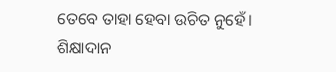ତେବେ ତାହା ହେବା ଉଚିତ ନୁହେଁ।
ଶିକ୍ଷାଦାନ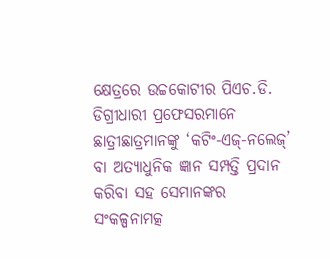କ୍ଷେତ୍ରରେ ଉଚ୍ଚକୋଟୀର ପିଏଚ.ଡି. ଡିଗ୍ରୀଧାରୀ ପ୍ରଫେସରମାନେ ଛାତ୍ରୀଛାତ୍ରମାନଙ୍କୁ ‘କଟିଂ-ଏଜ୍‌-ନଲେଜ୍‌’ ବା ଅତ୍ୟାଧୁନିକ ଜ୍ଞାନ ସମ୍ପତ୍ତି ପ୍ରଦାନ କରିବା ସହ ସେମାନଙ୍କର ସଂକଳ୍ପନାମତ୍କ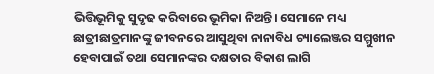ଭିତ୍ତିଭୂମିକୁ ସୁଦୃଢ କରିବାରେ ଭୂମିକା ନିଅନ୍ତି। ସେମାନେ ମଧ୍ୟ ଛାତ୍ରୀଛାତ୍ରମାନଙ୍କୁ ଜୀବନରେ ଆସୁଥିବା ନାନାବିଧ ଚ୍ୟାଲେଞ୍ଜର ସମ୍ମୁଖୀନ ହେବାପାଇଁ ତଥା ସେମାନଙ୍କର ଦକ୍ଷତାର ବିକାଶ ଲାଗି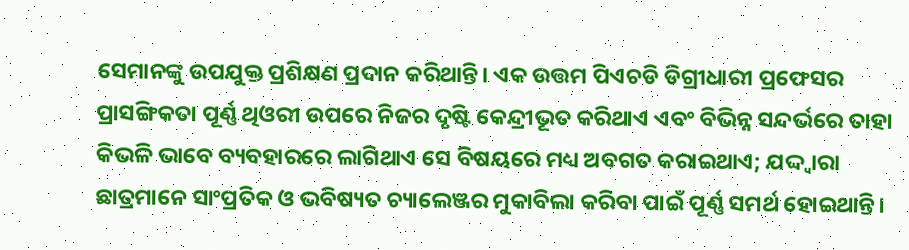ସେମାନଙ୍କୁ ଉପଯୁକ୍ତ ପ୍ରଶିକ୍ଷଣ ପ୍ରଦାନ କରିଥାନ୍ତି। ଏକ ଉତ୍ତମ ପିଏଚଡି ଡିଗ୍ରୀଧାରୀ ପ୍ରଫେସର ପ୍ରାସଙ୍ଗିକତା ପୂର୍ଣ୍ଣ ଥିଓରୀ ଉପରେ ନିଜର ଦୃଷ୍ଟି କେନ୍ଦ୍ରୀଭୂତ କରିଥାଏ ଏବଂ ବିଭିନ୍ନ ସନ୍ଦର୍ଭରେ ତାହା କିଭଳି ଭାବେ ବ୍ୟବହାରରେ ଲାଗିଥାଏ ସେ ବିଷୟରେ ମଧ୍ୟ ଅବଗତ କରାଇଥାଏ; ଯଦ୍ଦ୍ବାରା ଛାତ୍ରମାନେ ସାଂପ୍ରତିକ ଓ ଭବିଷ୍ୟତ ଚ୍ୟାଲେଞ୍ଜର ମୁକାବିଲା କରିବା ପାଇଁ ପୂର୍ଣ୍ଣ ସମର୍ଥ ହୋଇଥାନ୍ତି।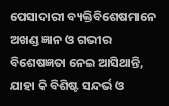ପେସାଦାରୀ ବ୍ୟକ୍ତିବିଶେଷମାନେ ଅଖଣ୍ଡ ଜ୍ଞାନ ଓ ଗଭୀର ବିଶେଷଜ୍ଞତା ନେଇ ଆସିଥାନ୍ତି, ଯାହା କି ବିଶିଷ୍ଟ ସନ୍ଦର୍ଭ ଓ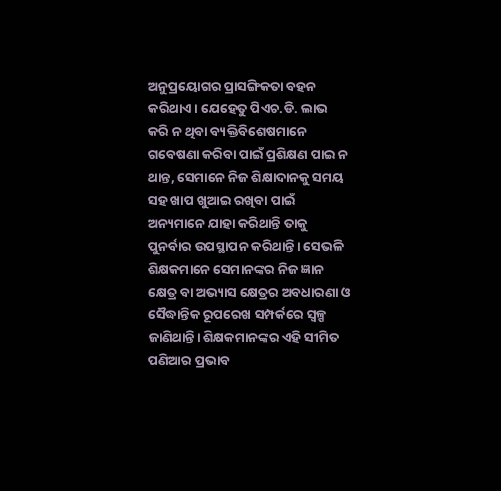ଅନୁପ୍ରୟୋଗର ପ୍ରାସଙ୍ଗିକତା ବହନ କରିଥାଏ। ଯେହେତୁ ପିଏଚ.ଡି. ଲାଭ କରି ନ ଥିବା ବ୍ୟକ୍ତିବିଶେଷମାନେ ଗବେଷଣା କରିବା ପାଇଁ ପ୍ରଶିକ୍ଷଣ ପାଇ ନ ଥାନ୍ତ, ସେମାନେ ନିଜ ଶିକ୍ଷାଦାନକୁ ସମୟ ସହ ଖାପ ଖୁଆଇ ରଖିବା ପାଇଁ ଅନ୍ୟମାନେ ଯାହା କରିଥାନ୍ତି ତାକୁ ପୁନର୍ବାର ଉପସ୍ଥାପନ କରିଥାନ୍ତି। ସେଭଳି ଶିକ୍ଷକମାନେ ସେମାନଙ୍କର ନିଜ ଜ୍ଞାନ କ୍ଷେତ୍ର ବା ଅଭ୍ୟାସ କ୍ଷେତ୍ରର ଅବଧାରଣା ଓ ସୈଦ୍ଧାନ୍ତିକ ରୂପରେଖ ସମ୍ପର୍କରେ ସ୍ବଳ୍ପ ଜାଣିଥାନ୍ତି। ଶିକ୍ଷକମାନଙ୍କର ଏହି ସୀମିତ ପଣିଆର ପ୍ରଭାବ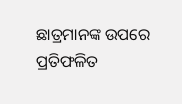ଛାତ୍ରମାନଙ୍କ ଉପରେ ପ୍ରତିଫଳିତ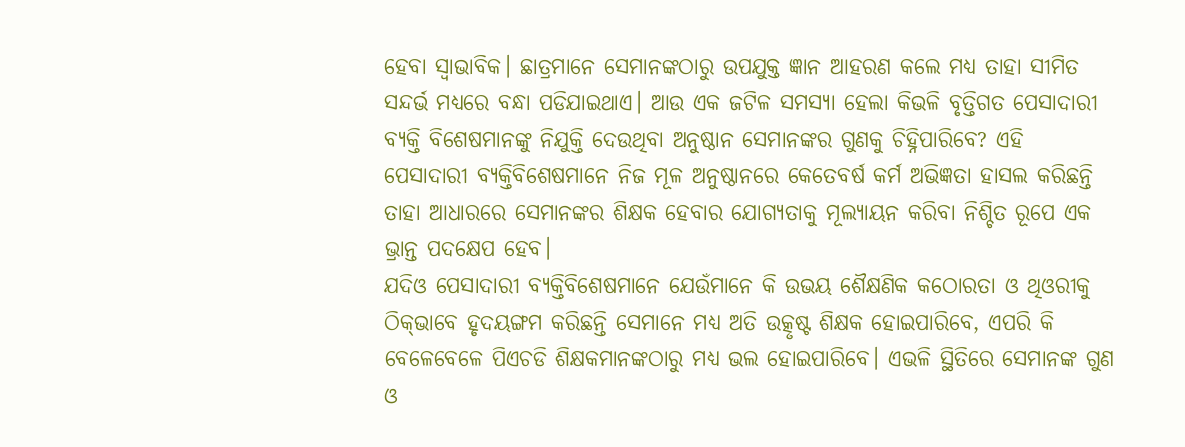ହେବା ସ୍ବାଭାବିକ। ଛାତ୍ରମାନେ ସେମାନଙ୍କଠାରୁ ଉପଯୁକ୍ତ ଜ୍ଞାନ ଆହରଣ କଲେ ମଧ୍ୟ ତାହା ସୀମିତ ସନ୍ଦର୍ଭ ମଧ୍ୟରେ ବନ୍ଧା ପଡିଯାଇଥାଏ। ଆଉ ଏକ ଜଟିଳ ସମସ୍ୟା ହେଲା କିଭଳି ବୃତ୍ତିଗତ ପେସାଦାରୀ ବ୍ୟକ୍ତି ବିଶେଷମାନଙ୍କୁ ନିଯୁକ୍ତି ଦେଉଥିବା ଅନୁଷ୍ଠାନ ସେମାନଙ୍କର ଗୁଣକୁ ଚିହ୍ନିପାରିବେ? ଏହି ପେସାଦାରୀ ବ୍ୟକ୍ତିବିଶେଷମାନେ ନିଜ ମୂଳ ଅନୁଷ୍ଠାନରେ କେତେବର୍ଷ କର୍ମ ଅଭିଜ୍ଞତା ହାସଲ କରିଛନ୍ତି ତାହା ଆଧାରରେ ସେମାନଙ୍କର ଶିକ୍ଷକ ହେବାର ଯୋଗ୍ୟତାକୁ ମୂଲ୍ୟାୟନ କରିବା ନିଶ୍ଚିତ ରୂପେ ଏକ ଭ୍ରାନ୍ତ ପଦକ୍ଷେପ ହେବ।
ଯଦିଓ ପେସାଦାରୀ ବ୍ୟକ୍ତିବିଶେଷମାନେ ଯେଉଁମାନେ କି ଉଭୟ ଶୈକ୍ଷଣିକ କଠୋରତା ଓ ଥିଓରୀକୁ ଠିକ୍‌ଭାବେ ହୃଦୟଙ୍ଗମ କରିଛନ୍ତି ସେମାନେ ମଧ୍ୟ ଅତି ଉତ୍କୃଷ୍ଟ ଶିକ୍ଷକ ହୋଇପାରିବେ, ଏପରି କି ବେଳେବେଳେ ପିଏଚଡି ଶିକ୍ଷକମାନଙ୍କଠାରୁ ମଧ୍ୟ ଭଲ ହୋଇପାରିବେ। ଏଭଳି ସ୍ଥିତିରେ ସେମାନଙ୍କ ଗୁଣ ଓ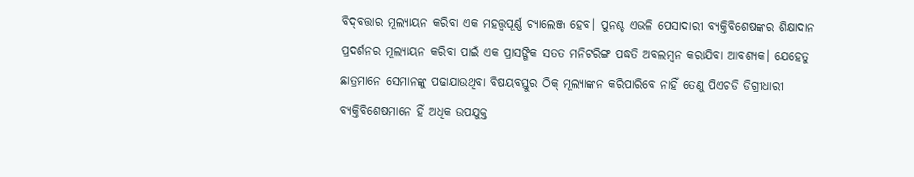ବିଦ୍‌ବତ୍ତାର ମୂଲ୍ୟାୟନ କରିବା ଏକ ମହତ୍ତ୍ୱପୂର୍ଣ୍ଣ ଚ୍ୟାଲେଞ୍ଜ ହେବ। ପୁନଶ୍ଚ ଏଭଳି ପେସାଦାରୀ ବ୍ୟକ୍ତିବିଶେଷଙ୍କର ଶିକ୍ଷାଦାନ ପ୍ରଦର୍ଶନର ମୂଲ୍ୟାୟନ କରିବା ପାଇଁ ଏକ ପ୍ରାସଙ୍ଗିକ ସତତ ମନିଟରିଙ୍ଗ ପଦ୍ଧତି ଅବଲମ୍ବନ କରାଯିବା ଆବଶ୍ୟକ। ଯେହେତୁ ଛାତ୍ରମାନେ ସେମାନଙ୍କୁ ପଢାଯାଉଥିବା ବିଷୟବସ୍ତୁର ଠିକ୍‌ ମୂଲ୍ୟାଙ୍କନ କରିପାରିବେ ନାହିଁ ତେଣୁ ପିଏଚଡି ଡିଗ୍ରୀଧାରୀ ବ୍ୟକ୍ତିବିଶେଷମାନେ ହିଁ ଅଧିକ ଉପଯୁକ୍ତ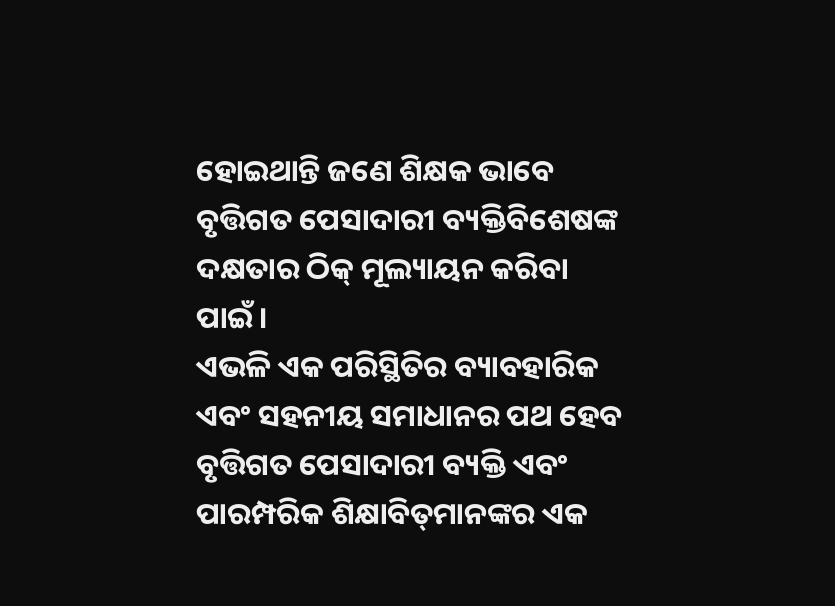ହୋଇଥାନ୍ତି ଜଣେ ଶିକ୍ଷକ ଭାବେ ବୃତ୍ତିଗତ ପେସାଦାରୀ ବ୍ୟକ୍ତିବିଶେଷଙ୍କ ଦକ୍ଷତାର ଠିକ୍‌ ମୂଲ୍ୟାୟନ କରିବା ପାଇଁ।
ଏଭଳି ଏକ ପରିସ୍ଥିତିର ବ୍ୟାବହାରିକ ଏବଂ ସହନୀୟ ସମାଧାନର ପଥ ହେବ ବୃତ୍ତିଗତ ପେସାଦାରୀ ବ୍ୟକ୍ତି ଏବଂ ପାରମ୍ପରିକ ଶିକ୍ଷାବିତ୍‌ମାନଙ୍କର ଏକ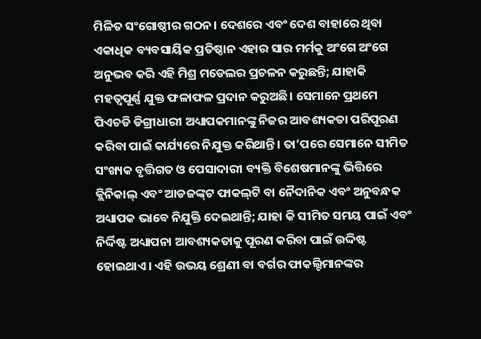ମିଳିତ ସଂଗୋଷ୍ଠୀର ଗଠନ। ଦେଶରେ ଏବଂ ଦେଶ ବାହାରେ ଥିବା ଏକାଧିକ ବ୍ୟବସାୟିକ ପ୍ରତିଷ୍ଠାନ ଏହାର ସାର ମର୍ମକୁ ଅଂଗେ ଅଂଗେ ଅନୁଭବ କରି ଏହି ମିଶ୍ର ମଡେଲର ପ୍ରଚଳନ କରୁଛନ୍ତି; ଯାହାକି ମହତ୍ୱପୂର୍ଣ୍ଣ ଯୁକ୍ତ ଫଳାଫଳ ପ୍ରଦାନ କରୁଅଛି। ସେମାନେ ପ୍ରଥମେ ପିଏଚଡି ଡିଗ୍ରୀଧାରୀ ଅଧ୍ୟାପକମାନଙ୍କୁ ନିଜର ଆବଶ୍ୟକତା ପରିପୂରଣ କରିବା ପାଇଁ କାର୍ଯ୍ୟରେ ନିଯୁକ୍ତ କରିଥାନ୍ତି। ତା’ପରେ ସେମାନେ ସୀମିତ ସଂଖ୍ୟକ ବୃତ୍ତିଗତ ଓ ପେସାଦାରୀ ବ୍ୟକ୍ତି ବିଶେଷମାନଙ୍କୁ ଭିତ୍ତିରେ କ୍ଲିନିକାଲ୍‌ ଏବଂ ଆଡଜଙ୍କ୍‌ଟ ଫାକଲ୍‌ଟି ବା ନୈଦାନିକ ଏବଂ ଅନୁବନ୍ଧକ ଅଧ୍ୟାପକ ଭାବେ ନିଯୁକ୍ତି ଦେଇଥାନ୍ତି; ଯାହା କି ସୀମିତ ସମୟ ପାଇଁ ଏବଂ ନିର୍ଦ୍ଦିଷ୍ଟ ଅଧ୍ୟାପନା ଆବଶ୍ୟକତାକୁ ପୂରଣ କରିବା ପାଇଁ ଉଦ୍ଦିଷ୍ଟ ହୋଇଥାଏ। ଏହି ଉଭୟ ଶ୍ରେଣୀ ବା ବର୍ଗର ଫାକଲ୍ଟିମାନଙ୍କର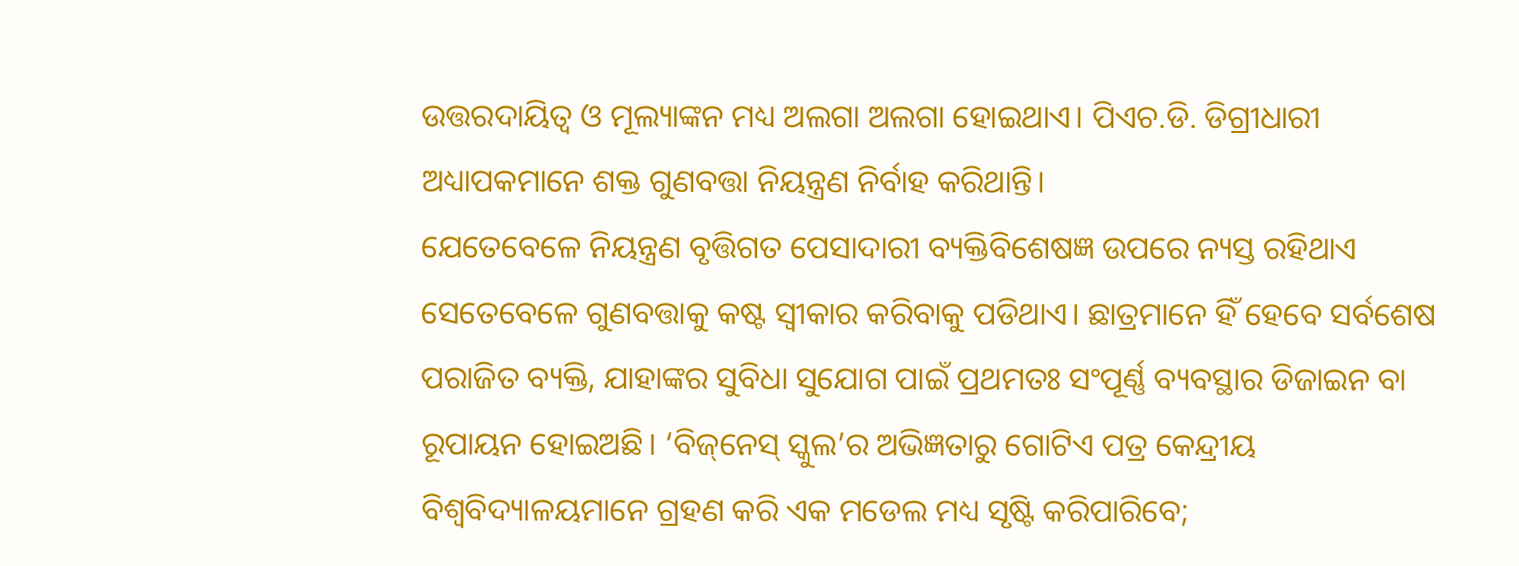ଉତ୍ତରଦାୟିତ୍ୱ ଓ ମୂଲ୍ୟାଙ୍କନ ମଧ୍ୟ ଅଲଗା ଅଲଗା ହୋଇଥାଏ। ପିଏଚ.ଡି. ଡିଗ୍ରୀଧାରୀ ଅଧ୍ୟାପକମାନେ ଶକ୍ତ ଗୁଣବତ୍ତା ନିୟନ୍ତ୍ରଣ ନିର୍ବାହ କରିଥାନ୍ତି।
ଯେତେବେଳେ ନିୟନ୍ତ୍ରଣ ବୃତ୍ତିଗତ ପେସାଦାରୀ ବ୍ୟକ୍ତିବିଶେଷଜ୍ଞ ଉପରେ ନ୍ୟସ୍ତ ରହିଥାଏ ସେତେବେଳେ ଗୁଣବତ୍ତାକୁ କଷ୍ଟ ସ୍ବୀକାର କରିବାକୁ ପଡିଥାଏ। ଛାତ୍ରମାନେ ହିଁ ହେବେ ସର୍ବଶେଷ ପରାଜିତ ବ୍ୟକ୍ତି, ଯାହାଙ୍କର ସୁବିଧା ସୁଯୋଗ ପାଇଁ ପ୍ରଥମତଃ ସଂପୂର୍ଣ୍ଣ ବ୍ୟବସ୍ଥାର ଡିଜାଇନ ବା ରୂପାୟନ ହୋଇଅଛି। ‘ବିଜ୍‌ନେସ୍‌ ସ୍କୁଲ’ର ଅଭିଜ୍ଞତାରୁ ଗୋଟିଏ ପତ୍ର କେନ୍ଦ୍ରୀୟ ବିଶ୍ୱବିଦ୍ୟାଳୟମାନେ ଗ୍ରହଣ କରି ଏକ ମଡେଲ ମଧ୍ୟ ସୃଷ୍ଟି କରିପାରିବେ;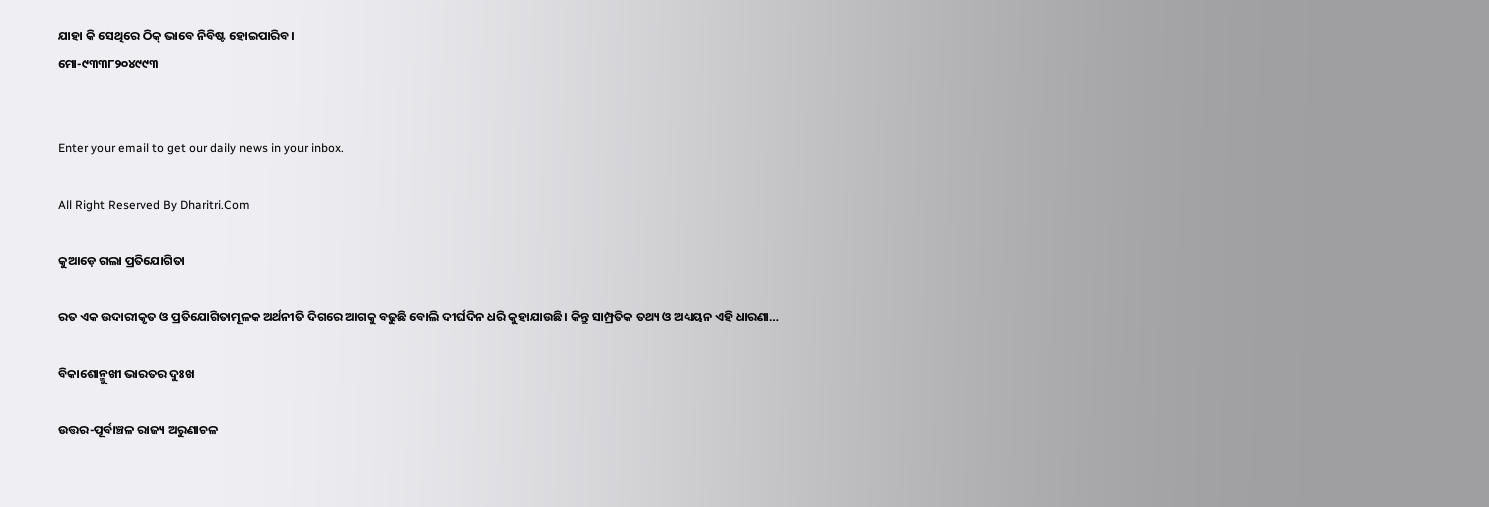ଯାହା କି ସେଥିରେ ଠିକ୍‌ ଭାବେ ନିବିଷ୍ଟ ହୋଇପାରିବ।
ମୋ-୯୩୩୮୨୦୪୯୯୩


Enter your email to get our daily news in your inbox.

All Right Reserved By Dharitri.Com

କୁଆଡ଼େ ଗଲା ପ୍ରତିଯୋଗିତା

ରତ ଏକ ଉଦାରୀକୃତ ଓ ପ୍ରତିଯୋଗିତାମୂଳକ ଅର୍ଥନୀତି ଦିଗରେ ଆଗକୁ ବଢୁଛି ବୋଲି ଦୀର୍ଘଦିନ ଧରି କୁହାଯାଉଛି। କିନ୍ତୁ ସାମ୍ପ୍ରତିକ ତଥ୍ୟ ଓ ଅଧ୍ୟୟନ ଏହି ଧାରଣା…

ବିକାଶୋନ୍ମୁଖୀ ଭାରତର ଦୁଃଖ

ଉତ୍ତର-ପୂର୍ବାଞ୍ଚଳ ରାଜ୍ୟ ଅରୁଣାଚଳ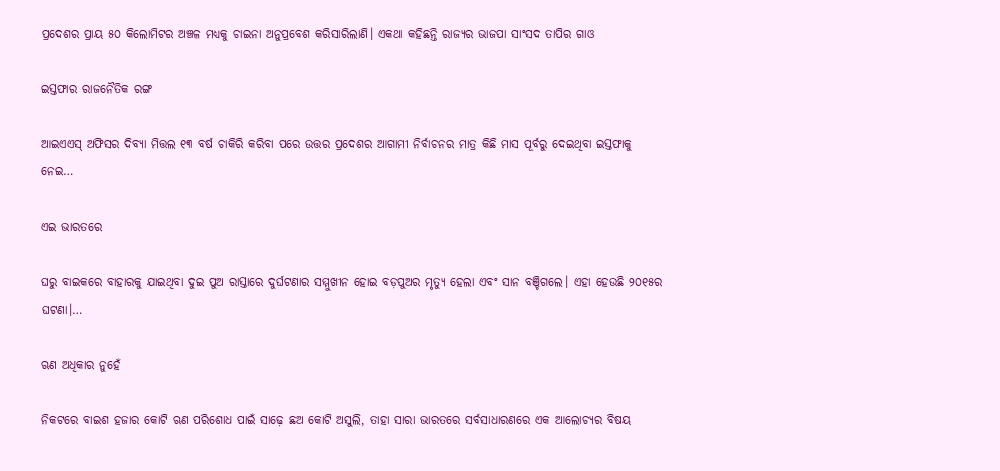ପ୍ରଦେଶର ପ୍ରାୟ ୫୦ କିଲୋମିଟର ଅଞ୍ଚଳ ମଧ୍ୟକୁ ଚାଇନା ଅନୁପ୍ରବେଶ କରିସାରିଲାଣି। ଏକଥା କହିଛନ୍ତି ରାଜ୍ୟର ଭାଜପା ସାଂସଦ ତାପିର ଗାଓ

ଇସ୍ତଫାର ରାଜନୈତିକ ରଙ୍ଗ

ଆଇଏଏସ୍‌ ଅଫିସର ଦିବ୍ୟା ମିତ୍ତଲ ୧୩ ବର୍ଷ ଚାକିରି କରିବା ପରେ ଉତ୍ତର ପ୍ରଦେଶର ଆଗାମୀ ନିର୍ବାଚନର ମାତ୍ର କିଛି ମାସ ପୂର୍ବରୁ ଦେଇଥିବା ଇସ୍ତଫାକୁ ନେଇ…

ଏଇ ଭାରତରେ

ଘରୁ ବାଇକରେ ବାହାରକୁ ଯାଇଥିବା ଦୁଇ ପୁଅ ରାସ୍ତାରେ ଦୁର୍ଘଟଣାର ସମ୍ମୁଖୀନ ହୋଇ ବଡ଼ପୁଅର ମୃତ୍ୟୁ ହେଲା ଏବଂ ସାନ ବଞ୍ଚିଗଲେ। ଏହା ହେଉଛି ୨୦୧୫ର ଘଟଣା।…

ଋଣ ଅଧିକାର ନୁହେଁ

ନିକଟରେ ବାଇଶ ହଜାର କୋଟି ଋଣ ପରିଶୋଧ ପାଇଁ ସାଢ଼େ ଛଅ କୋଟି ଅସୁଲି, ତାହା ସାରା ଭାରତରେ ସର୍ବସାଧାରଣରେ ଏକ ଆଲୋଚ୍ୟର ବିଷୟ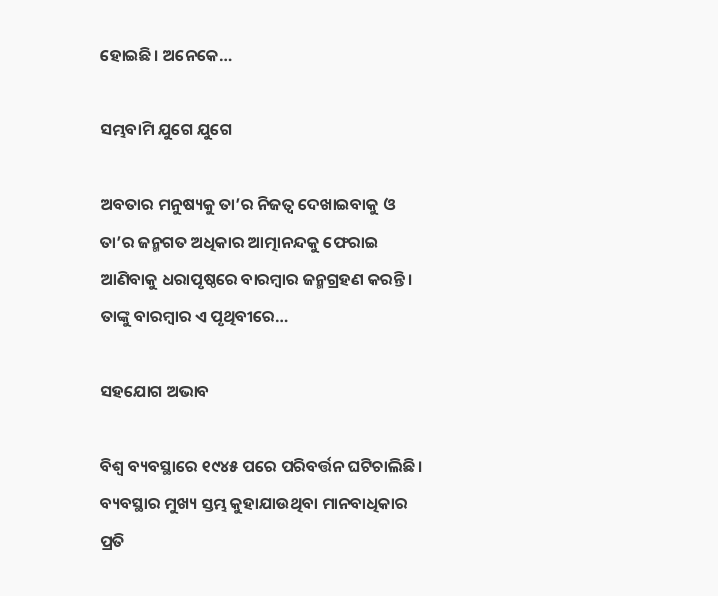ହୋଇଛି। ଅନେକେ…

ସମ୍ଭବାମି ଯୁଗେ ଯୁଗେ

ଅବତାର ମନୁଷ୍ୟକୁ ତା’ର ନିଜତ୍ୱ ଦେଖାଇବାକୁ ଓ ତା’ର ଜନ୍ମଗତ ଅଧିକାର ଆତ୍ମାନନ୍ଦକୁ ଫେରାଇ ଆଣିବାକୁ ଧରାପୃଷ୍ଠରେ ବାରମ୍ବାର ଜନ୍ମଗ୍ରହଣ କରନ୍ତି। ତାଙ୍କୁ ବାରମ୍ବାର ଏ ପୃଥିବୀରେ…

ସହଯୋଗ ଅଭାବ

ବିଶ୍ୱ ବ୍ୟବସ୍ଥାରେ ୧୯୪୫ ପରେ ପରିବର୍ତ୍ତନ ଘଟିଚାଲିଛି । ବ୍ୟବସ୍ଥାର ମୁଖ୍ୟ ସ୍ତମ୍ଭ କୁହାଯାଉଥିବା ମାନବାଧିକାର ପ୍ରତି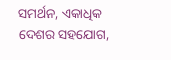ସମର୍ଥନ, ଏକାଧିକ ଦେଶର ସହଯୋଗ,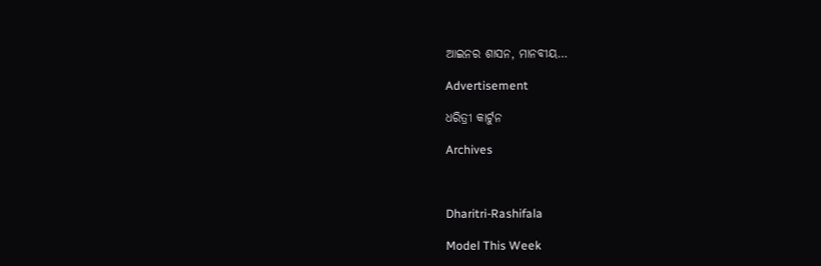ଆଇନର ଶାସନ, ମାନବୀୟ…

Advertisement

ଧରିତ୍ରୀ କାର୍ଟୁନ

Archives



Dharitri-Rashifala

Model This Week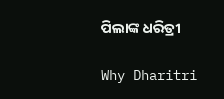ପିଲାଙ୍କ ଧରିତ୍ରୀ

Why Dharitri